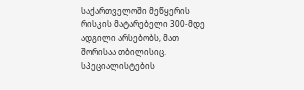საქართველოში მეწყერის რისკის მატარებელი 300-მდე ადგილი არსებობს, მათ შორისაა თბილისიც. სპეციალისტების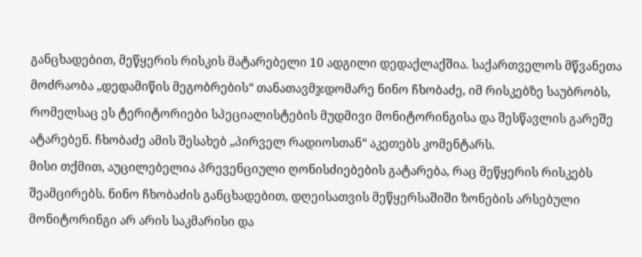განცხადებით, მეწყერის რისკის მატარებელი 10 ადგილი დედაქლაქშია. საქართველოს მწვანეთა მოძრაობა „დედამიწის მეგობრების“ თანათავმჯდომარე ნინო ჩხობაძე, იმ რისკებზე საუბრობს, რომელსაც ეს ტერიტორიები სპეციალისტების მუდმივი მონიტორინგისა და შესწავლის გარეშე ატარებენ. ჩხობაძე ამის შესახებ „პირველ რადიოსთან“ აკეთებს კომენტარს.
მისი თქმით, აუცილებელია პრევენციული ღონისძიებების გატარება, რაც მეწყერის რისკებს შეამცირებს. ნინო ჩხობაძის განცხადებით, დღეისათვის მეწყერსაშიში ზონების არსებული მონიტორინგი არ არის საკმარისი და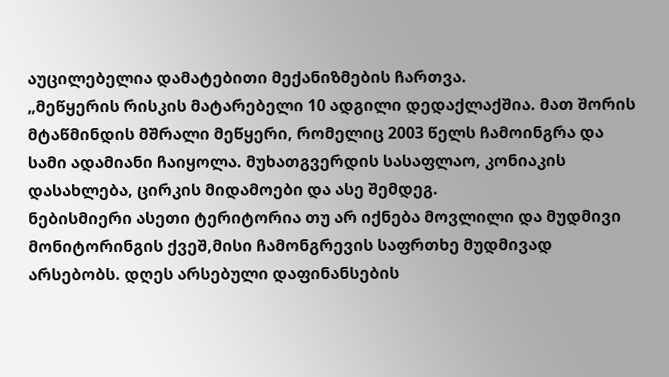აუცილებელია დამატებითი მექანიზმების ჩართვა.
„მეწყერის რისკის მატარებელი 10 ადგილი დედაქლაქშია. მათ შორის მტაწმინდის მშრალი მეწყერი, რომელიც 2003 წელს ჩამოინგრა და სამი ადამიანი ჩაიყოლა. მუხათგვერდის სასაფლაო, კონიაკის დასახლება, ცირკის მიდამოები და ასე შემდეგ.
ნებისმიერი ასეთი ტერიტორია თუ არ იქნება მოვლილი და მუდმივი მონიტორინგის ქვეშ,მისი ჩამონგრევის საფრთხე მუდმივად არსებობს. დღეს არსებული დაფინანსების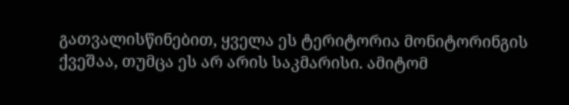გათვალისწინებით, ყველა ეს ტერიტორია მონიტორინგის ქვეშაა, თუმცა ეს არ არის საკმარისი. ამიტომ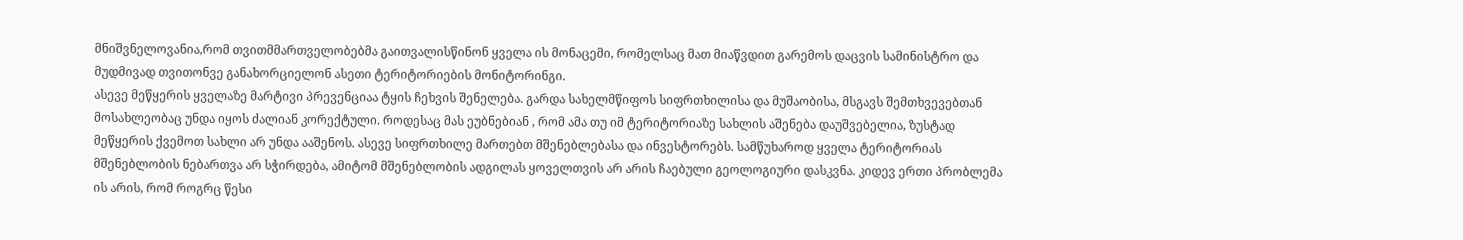მნიშვნელოვანია,რომ თვითმმართველობებმა გაითვალისწინონ ყველა ის მონაცემი, რომელსაც მათ მიაწვდით გარემოს დაცვის სამინისტრო და მუდმივად თვითონვე განახორციელონ ასეთი ტერიტორიების მონიტორინგი.
ასევე მეწყერის ყველაზე მარტივი პრევენციაა ტყის ჩეხვის შენელება. გარდა სახელმწიფოს სიფრთხილისა და მუშაობისა, მსგავს შემთხვევებთან მოსახლეობაც უნდა იყოს ძალიან კორექტული. როდესაც მას ეუბნებიან , რომ ამა თუ იმ ტერიტორიაზე სახლის აშენება დაუშვებელია, ზუსტად მეწყერის ქვემოთ სახლი არ უნდა ააშენოს. ასევე სიფრთხილე მართებთ მშენებლებასა და ინვესტორებს. სამწუხაროდ ყველა ტერიტორიას მშენებლობის ნებართვა არ სჭირდება, ამიტომ მშენებლობის ადგილას ყოველთვის არ არის ჩაებული გეოლოგიური დასკვნა. კიდევ ერთი პრობლემა ის არის, რომ როგრც წესი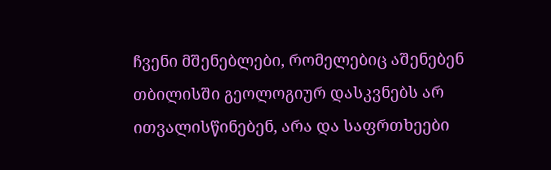ჩვენი მშენებლები, რომელებიც აშენებენ თბილისში გეოლოგიურ დასკვნებს არ ითვალისწინებენ, არა და საფრთხეები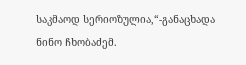საკმაოდ სერიოზულია,“-განაცხადა ნინო ჩხობაძემ.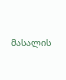მასალის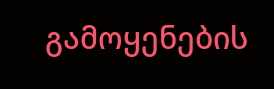გამოყენების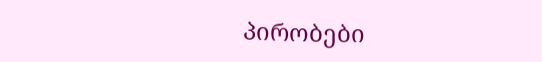პირობები